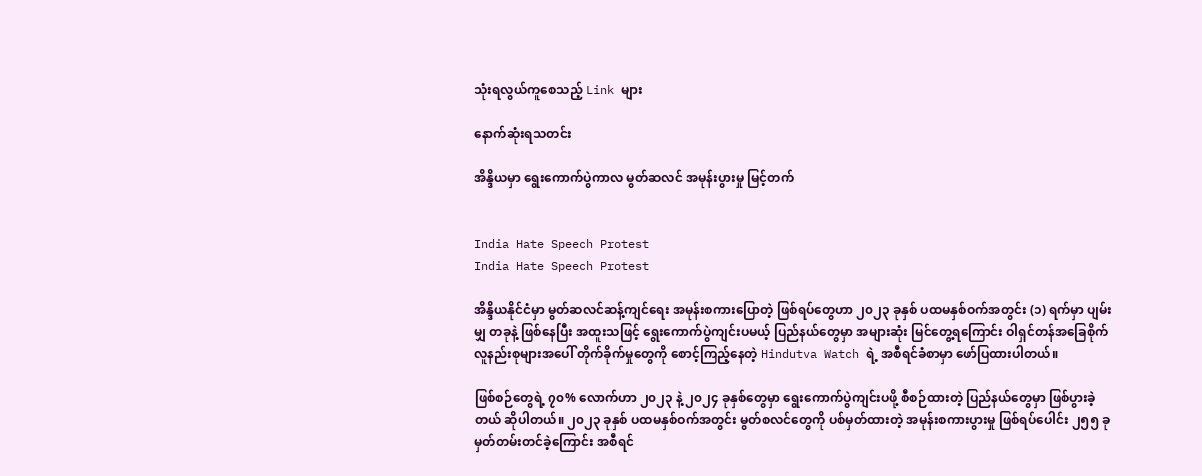သုံးရလွယ်ကူစေသည့် Link များ

နောက်ဆုံးရသတင်း

အိန္ဒိယမှာ ရွေးကောက်ပွဲကာလ မွတ်ဆလင် အမုန်းပွားမှု မြင့်တက်


India Hate Speech Protest
India Hate Speech Protest

အိန္ဒိယနိုင်ငံမှာ မွတ်ဆလင်ဆန့်ကျင်ရေး အမုန်းစကားပြောတဲ့ ဖြစ်ရပ်တွေဟာ ၂၀၂၃ ခုနှစ် ပထမနှစ်ဝက်အတွင်း (၁) ရက်မှာ ပျမ်းမျှ တခုနဲ့ ဖြစ်နေပြီး အထူးသဖြင့် ရွေးကောက်ပွဲကျင်းပမယ့် ပြည်နယ်တွေမှာ အများဆုံး မြင်တွေ့ရကြောင်း ဝါရှင်တန်အခြေစိုက် လူနည်းစုများအပေါ် တိုက်ခိုက်မှုတွေကို စောင့်ကြည့်နေတဲ့ Hindutva Watch ရဲ့ အစီရင်ခံစာမှာ ဖော်ပြထားပါတယ်။

ဖြစ်စဉ်တွေရဲ့ ၇၀% လောက်ဟာ ၂၀၂၃ နဲ့ ၂၀၂၄ ခုနှစ်တွေမှာ ရွေးကောက်ပွဲကျင်းပဖို့ စီစဉ်ထားတဲ့ ပြည်နယ်တွေမှာ ဖြစ်ပွားခဲ့တယ် ဆိုပါတယ်။ ၂၀၂၃ ခုနှစ် ပထမနှစ်ဝက်အတွင်း မွတ်စလင်တွေကို ပစ်မှတ်ထားတဲ့ အမုန်းစကားပွားမှု ဖြစ်ရပ်ပေါင်း ၂၅၅ ခု မှတ်တမ်းတင်ခဲ့ကြောင်း အစီရင်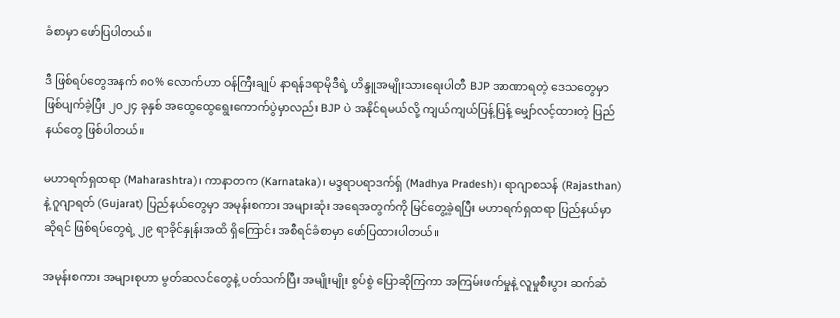ခံစာမှာ ဖော်ပြပါတယ်။

ဒီ ဖြစ်ရပ်တွေအနက် ၈၀% လောက်ဟာ ဝန်ကြီးချုပ် နာရန်ဒရာမိုဒီရဲ့ ဟိန္ဒူအမျိုးသားရေးပါတီ BJP အာဏာရတဲ့ ဒေသတွေမှာ ဖြစ်ပျက်ခဲ့ပြီး ၂၀၂၄ ခုနှစ် အထွေထွေရွေးကောက်ပွဲမှာလည်း BJP ပဲ အနိုင်ရမယ်လို့ ကျယ်ကျယ်ပြန့်ပြန့် မျှော်လင့်ထားတဲ့ ပြည်နယ်တွေ ဖြစ်ပါတယ်။

မဟာရက်ရှထရာ (Maharashtra)၊ ကာနာတက (Karnataka)၊ မဒ္ဒရာပရာဒက်ရှ် (Madhya Pradesh)၊ ရာဂျာစသန် (Rajasthan) နဲ့ ဂူဂျာရတ် (Gujarat) ပြည်နယ်တွေမှာ အမုန်းစကား အများဆုံး အရေအတွက်ကို မြင်တွေ့ခဲ့ရပြီး မဟာရက်ရှထရာ ပြည်နယ်မှာ ဆိုရင် ဖြစ်ရပ်တွေရဲ့ ၂၉ ရာခိုင်နှုန်းအထိ ရှိကြောင်း အစီရင်ခံစာမှာ ဖော်ပြထားပါတယ်။

အမုန်းစကား အများစုဟာ မွတ်ဆလင်တွေနဲ့ ပတ်သက်ပြီး အမျိုးမျိုး စွပ်စွဲ ပြောဆိုကြကာ အကြမ်းဖက်မှုနဲ့ လူမှုစီးပွား ဆက်ဆံ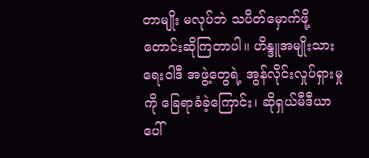တာမျိုး မလုပ်ဘဲ သပိတ်မှောက်ဖို့ တောင်းဆိုကြတာပါ။ ဟိန္ဒူအမျိုးသားရေးဝါဒီ အဖွဲ့တွေရဲ့ အွန်လိုင်းလှုပ်ရှားမှုကို ခြေရာခံခဲ့ကြောင်း၊ ဆိုရှယ်မီဒီယာပေါ်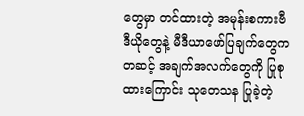တွေမှာ တင်ထားတဲ့ အမုန်းစကားဗီဒီယိုတွေနဲ့ မီဒီယာဖော်ပြချက်တွေက တဆင့် အချက်အလက်တွေကို ပြုစုထားကြောင်း သုတေသန ပြုခဲ့တဲ့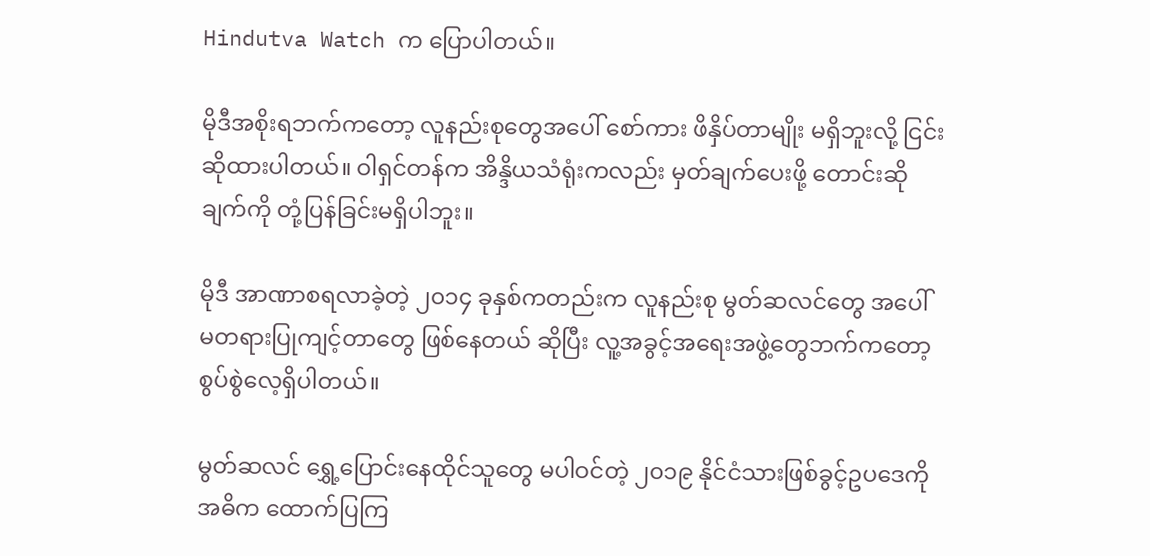Hindutva Watch က ပြောပါတယ်။

မိုဒီအစိုးရဘက်ကတော့ လူနည်းစုတွေအပေါ် စော်ကား ဖိနှိပ်တာမျိုး မရှိဘူးလို့ ငြင်းဆိုထားပါတယ်။ ဝါရှင်တန်က အိန္ဒိယသံရုံးကလည်း မှတ်ချက်ပေးဖို့ တောင်းဆိုချက်ကို တုံ့ပြန်ခြင်းမရှိပါဘူး။

မိုဒီ အာဏာစရလာခဲ့တဲ့ ၂၀၁၄ ခုနှစ်ကတည်းက လူနည်းစု မွတ်ဆလင်တွေ အပေါ် မတရားပြုကျင့်တာတွေ ဖြစ်နေတယ် ဆိုပြီး လူ့အခွင့်အရေးအဖွဲ့တွေဘက်ကတော့ စွပ်စွဲလေ့ရှိပါတယ်။

မွတ်ဆလင် ရွှေ့ပြောင်းနေထိုင်သူတွေ မပါဝင်တဲ့ ၂၀၁၉ နိုင်ငံသားဖြစ်ခွင့်ဥပဒေကို အဓိက ထောက်ပြကြ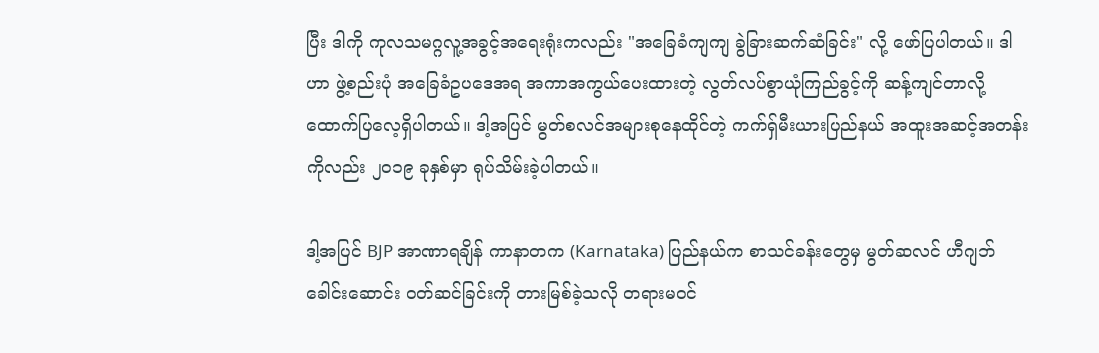ပြီး ဒါကို ကုလသမဂ္ဂလူ့အခွင့်အရေးရုံးကလည်း "အခြေခံကျကျ ခွဲခြားဆက်ဆံခြင်း" လို့ ဖော်ပြပါတယ်။ ဒါဟာ ဖွဲ့စည်းပုံ အခြေခံဥပဒေအရ အကာအကွယ်ပေးထားတဲ့ လွတ်လပ်စွာယုံကြည်ခွင့်ကို ဆန့်ကျင်တာလို့ ထောက်ပြလေ့ရှိပါတယ်။ ဒါ့အပြင် မွတ်စလင်အများစုနေထိုင်တဲ့ ကက်ရှ်မီးယားပြည်နယ် အထူးအဆင့်အတန်းကိုလည်း ၂၀၁၉ ခုနှစ်မှာ ရုပ်သိမ်းခဲ့ပါတယ်။

ဒါ့အပြင် BJP အာဏာရချိန် ကာနာတက (Karnataka) ပြည်နယ်က စာသင်ခန်းတွေမှ မွတ်ဆလင် ဟီဂျဘ် ခေါင်းဆောင်း ဝတ်ဆင်ခြင်းကို တားမြစ်ခဲ့သလို တရားမဝင်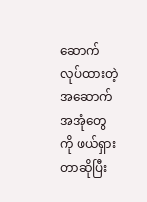ဆောက်လုပ်ထားတဲ့ အဆောက်အအုံတွေကို ဖယ်ရှားတာဆိုပြီး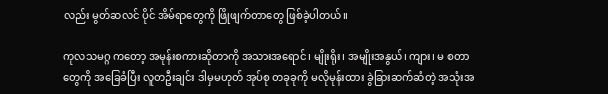လည်း မွတ်ဆလင် ပိုင် အိမ်ရာတွေကို ဖြိုဖျက်တာတွေ ဖြစ်ခဲ့ပါတယ်။

ကုလသမဂ္ဂ ကတော့ အမုန်းစကားဆိုတာကို အသားအရောင်၊ မျိုးရိုး၊ အမျိုးအနွယ်၊ ကျား၊ မ စတာတွေကို အခြေခံပြီး လူတဦးချင်း ဒါမှမဟုတ် အုပ်စု တခုခုကို မလိုမုန်းထား ခွဲခြားဆက်ဆံတဲ့ အသုံးအ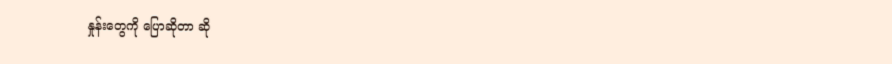နှုန်းတွေကို ပြောဆိုတာ ဆို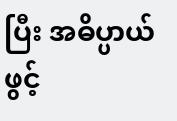ပြီး အဓိပ္ပာယ်ဖွင့်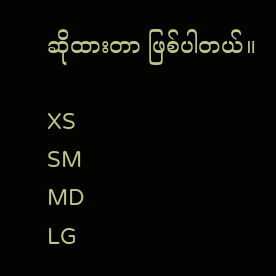ဆိုထားတာ ဖြစ်ပါတယ်။

XS
SM
MD
LG